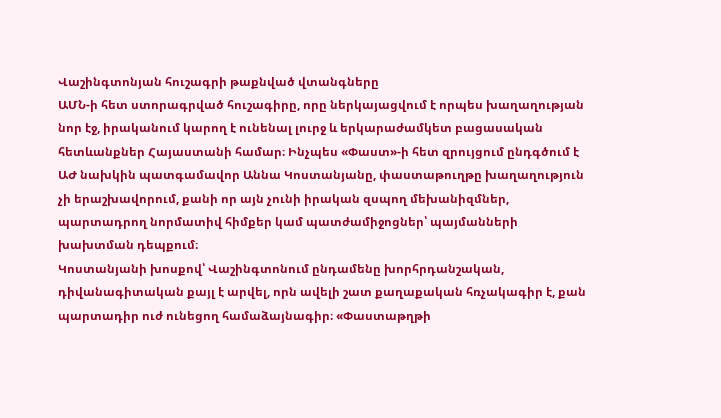Վաշինգտոնյան հուշագրի թաքնված վտանգները
ԱՄՆ-ի հետ ստորագրված հուշագիրը, որը ներկայացվում է որպես խաղաղության նոր էջ, իրականում կարող է ունենալ լուրջ և երկարաժամկետ բացասական հետևանքներ Հայաստանի համար։ Ինչպես «Փաստ»-ի հետ զրույցում ընդգծում է ԱԺ նախկին պատգամավոր Աննա Կոստանյանը, փաստաթուղթը խաղաղություն չի երաշխավորում, քանի որ այն չունի իրական զսպող մեխանիզմներ, պարտադրող նորմատիվ հիմքեր կամ պատժամիջոցներ՝ պայմանների խախտման դեպքում։
Կոստանյանի խոսքով՝ Վաշինգտոնում ընդամենը խորհրդանշական, դիվանագիտական քայլ է արվել, որն ավելի շատ քաղաքական հռչակագիր է, քան պարտադիր ուժ ունեցող համաձայնագիր։ «Փաստաթղթի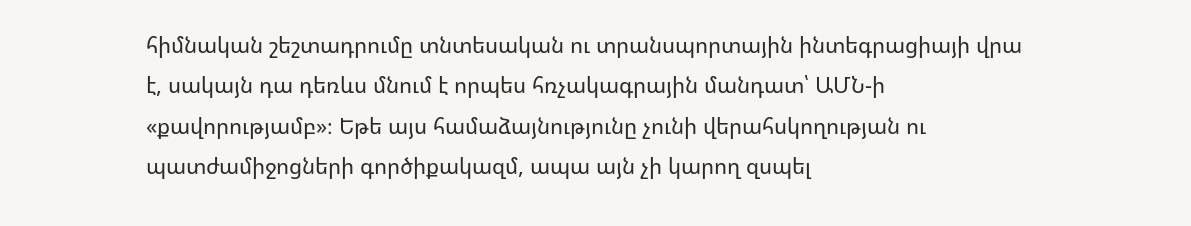հիմնական շեշտադրումը տնտեսական ու տրանսպորտային ինտեգրացիայի վրա է, սակայն դա դեռևս մնում է որպես հռչակագրային մանդատ՝ ԱՄՆ-ի «քավորությամբ»։ Եթե այս համաձայնությունը չունի վերահսկողության ու պատժամիջոցների գործիքակազմ, ապա այն չի կարող զսպել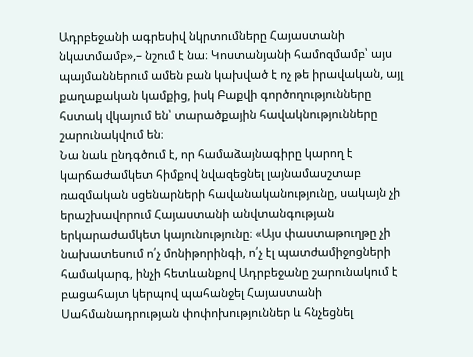Ադրբեջանի ագրեսիվ նկրտումները Հայաստանի նկատմամբ»,– նշում է նա։ Կոստանյանի համոզմամբ՝ այս պայմաններում ամեն բան կախված է ոչ թե իրավական, այլ քաղաքական կամքից, իսկ Բաքվի գործողությունները հստակ վկայում են՝ տարածքային հավակնությունները շարունակվում են։
Նա նաև ընդգծում է, որ համաձայնագիրը կարող է կարճաժամկետ հիմքով նվազեցնել լայնամասշտաբ ռազմական սցենարների հավանականությունը, սակայն չի երաշխավորում Հայաստանի անվտանգության երկարաժամկետ կայունությունը։ «Այս փաստաթուղթը չի նախատեսում ո՛չ մոնիթորինգի, ո՛չ էլ պատժամիջոցների համակարգ, ինչի հետևանքով Ադրբեջանը շարունակում է բացահայտ կերպով պահանջել Հայաստանի Սահմանադրության փոփոխություններ և հնչեցնել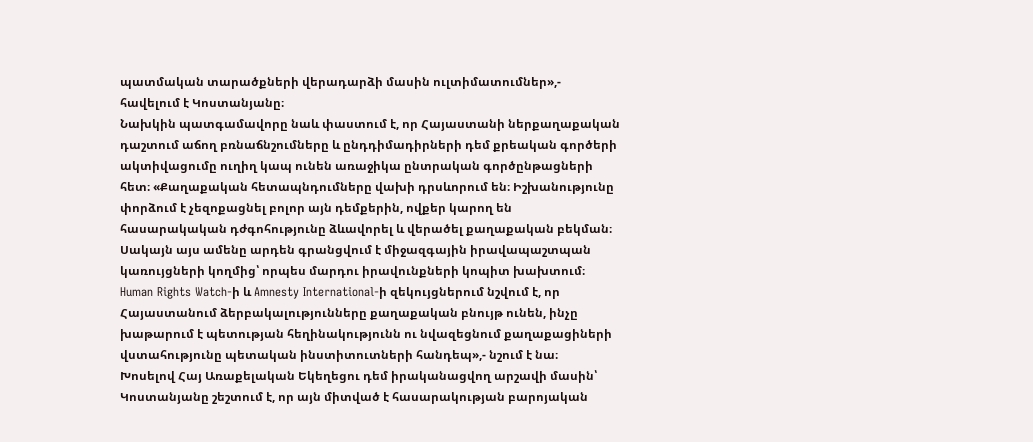պատմական տարածքների վերադարձի մասին ուլտիմատումներ»,- հավելում է Կոստանյանը։
Նախկին պատգամավորը նաև փաստում է, որ Հայաստանի ներքաղաքական դաշտում աճող բռնաճնշումները և ընդդիմադիրների դեմ քրեական գործերի ակտիվացումը ուղիղ կապ ունեն առաջիկա ընտրական գործընթացների հետ։ «Քաղաքական հետապնդումները վախի դրսևորում են։ Իշխանությունը փորձում է չեզոքացնել բոլոր այն դեմքերին, ովքեր կարող են հասարակական դժգոհությունը ձևավորել և վերածել քաղաքական բեկման։ Սակայն այս ամենը արդեն գրանցվում է միջազգային իրավապաշտպան կառույցների կողմից՝ որպես մարդու իրավունքների կոպիտ խախտում։ Human Rights Watch-ի և Amnesty International-ի զեկույցներում նշվում է, որ Հայաստանում ձերբակալությունները քաղաքական բնույթ ունեն, ինչը խաթարում է պետության հեղինակությունն ու նվազեցնում քաղաքացիների վստահությունը պետական ինստիտուտների հանդեպ»,- նշում է նա։
Խոսելով Հայ Առաքելական Եկեղեցու դեմ իրականացվող արշավի մասին՝ Կոստանյանը շեշտում է, որ այն միտված է հասարակության բարոյական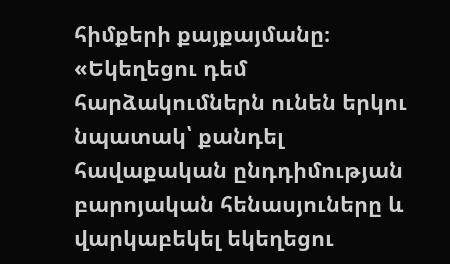հիմքերի քայքայմանը։ «Եկեղեցու դեմ հարձակումներն ունեն երկու նպատակ՝ քանդել հավաքական ընդդիմության բարոյական հենասյուները և վարկաբեկել եկեղեցու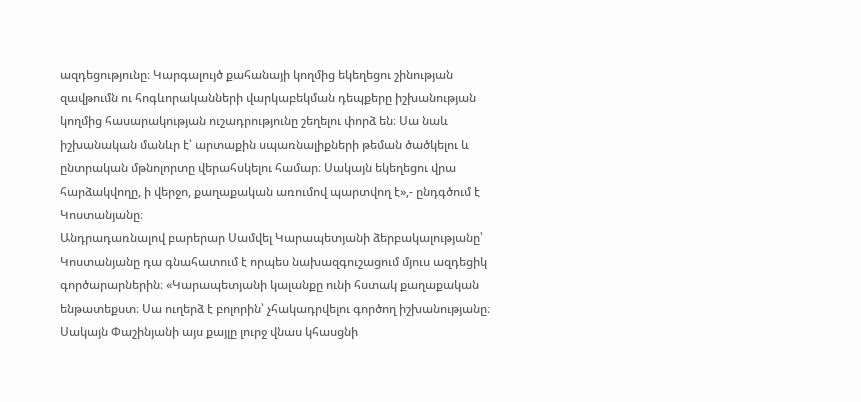ազդեցությունը։ Կարգալույծ քահանայի կողմից եկեղեցու շինության զավթումն ու հոգևորականների վարկաբեկման դեպքերը իշխանության կողմից հասարակության ուշադրությունը շեղելու փորձ են։ Սա նաև իշխանական մանևր է՝ արտաքին սպառնալիքների թեման ծածկելու և ընտրական մթնոլորտը վերահսկելու համար։ Սակայն եկեղեցու վրա հարձակվողը, ի վերջո, քաղաքական առումով պարտվող է»,- ընդգծում է Կոստանյանը։
Անդրադառնալով բարերար Սամվել Կարապետյանի ձերբակալությանը՝ Կոստանյանը դա գնահատում է որպես նախազգուշացում մյուս ազդեցիկ գործարարներին։ «Կարապետյանի կալանքը ունի հստակ քաղաքական ենթատեքստ։ Սա ուղերձ է բոլորին՝ չհակադրվելու գործող իշխանությանը։ Սակայն Փաշինյանի այս քայլը լուրջ վնաս կհասցնի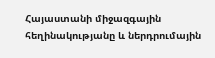Հայաստանի միջազգային հեղինակությանը և ներդրումային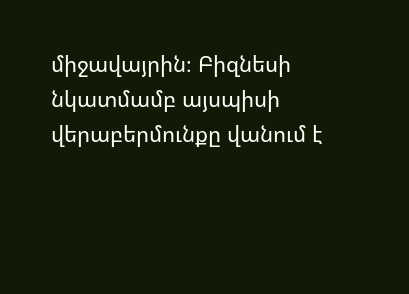միջավայրին։ Բիզնեսի նկատմամբ այսպիսի վերաբերմունքը վանում է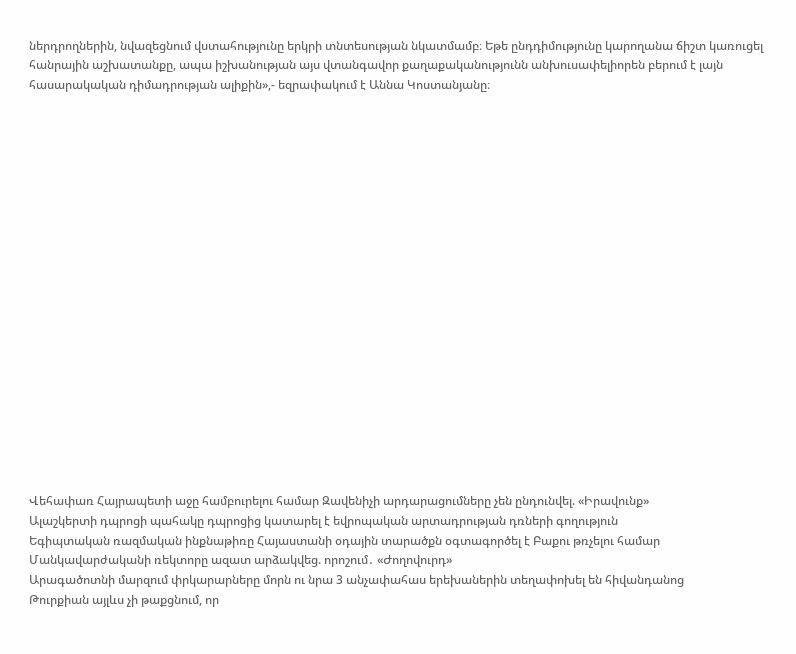ներդրողներին, նվազեցնում վստահությունը երկրի տնտեսության նկատմամբ։ Եթե ընդդիմությունը կարողանա ճիշտ կառուցել հանրային աշխատանքը, ապա իշխանության այս վտանգավոր քաղաքականությունն անխուսափելիորեն բերում է լայն հասարակական դիմադրության ալիքին»,- եզրափակում է Աննա Կոստանյանը։




















Վեհափառ Հայրապետի աջը համբուրելու համար Զավենիչի արդարացումները չեն ընդունվել. «Իրավունք»
Ալաշկերտի դպրոցի պահակը դպրոցից կատարել է եվրոպական արտադրության դռների գողություն
Եգիպտական ռազմական ինքնաթիռը Հայաստանի օդային տարածքն օգտագործել է Բաքու թռչելու համար
Մանկավարժականի ռեկտորը ազատ արձակվեց. որոշում․ «Ժողովուրդ»
Արագածոտնի մարզում փրկարարները մորն ու նրա 3 անչափահաս երեխաներին տեղափոխել են հիվանդանոց
Թուրքիան այլևս չի թաքցնում, որ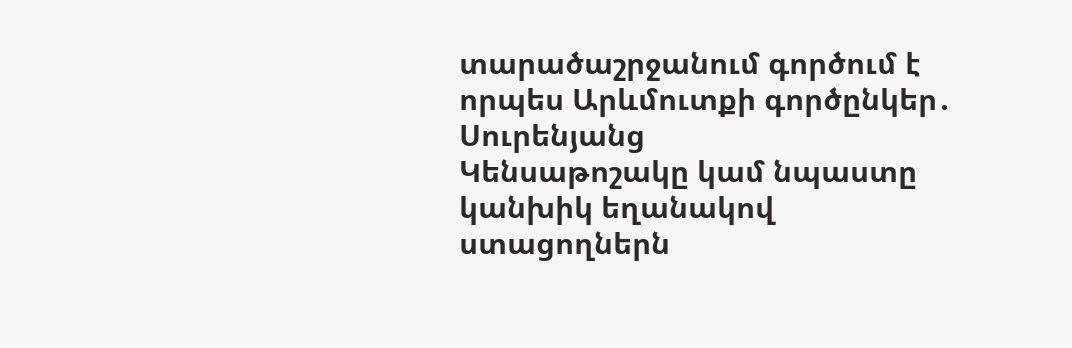տարածաշրջանում գործում է որպես Արևմուտքի գործընկեր․ Սուրենյանց
Կենսաթոշակը կամ նպաստը կանխիկ եղանակով ստացողներն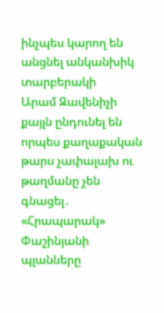ինչպես կարող են անցնել անկանխիկ տարբերակի
Արամ Զավենիչի քայլն ընդունել են որպես քաղաքական թարս չափալախ ու թաղմանը չեն գնացել․ «Հրապարակ»
Փաշինյանի պլանները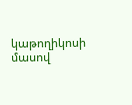կաթողիկոսի մասով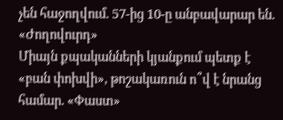չեն հաջողվում. 57-ից 10-ը անբավարար են. «Ժողովուրդ»
Միայն քպականների կյանքում պետք է «բան փոխվի», թոշակառուն ո՞վ է նրանց համար. «Փաստ»